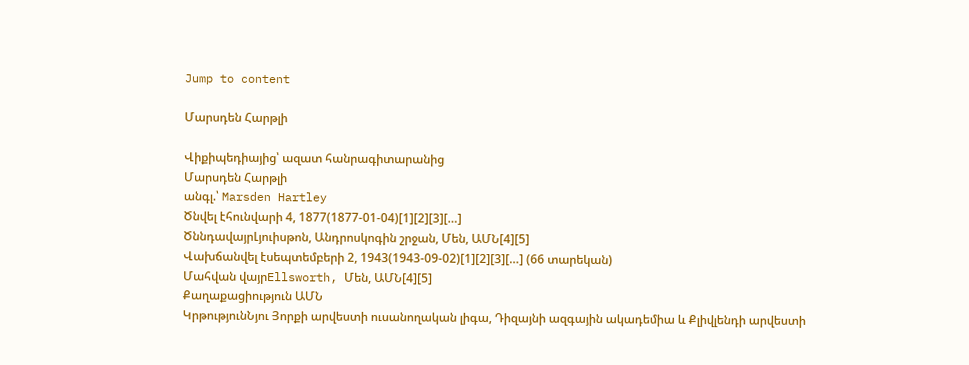Jump to content

Մարսդեն Հարթլի

Վիքիպեդիայից՝ ազատ հանրագիտարանից
Մարսդեն Հարթլի
անգլ.՝ Marsden Hartley
Ծնվել էհունվարի 4, 1877(1877-01-04)[1][2][3][…]
ԾննդավայրԼյուիսթոն, Անդրոսկոգին շրջան, Մեն, ԱՄՆ[4][5]
Վախճանվել էսեպտեմբերի 2, 1943(1943-09-02)[1][2][3][…] (66 տարեկան)
Մահվան վայրEllsworth, Մեն, ԱՄՆ[4][5]
Քաղաքացիություն ԱՄՆ
ԿրթությունՆյու Յորքի արվեստի ուսանողական լիգա, Դիզայնի ազգային ակադեմիա և Քլիվլենդի արվեստի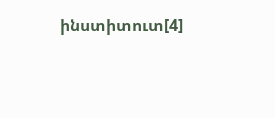ինստիտուտ[4]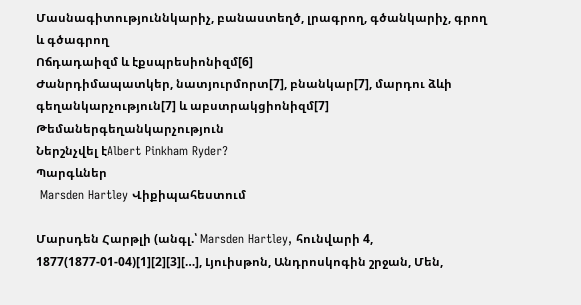Մասնագիտություննկարիչ, բանաստեղծ, լրագրող, գծանկարիչ, գրող և գծագրող
Ոճդադաիզմ և էքսպրեսիոնիզմ[6]
Ժանրդիմապատկեր, նատյուրմորտ[7], բնանկար[7], մարդու ձևի գեղանկարչություն[7] և աբստրակցիոնիզմ[7]
Թեմաներգեղանկարչություն
Ներշնչվել էAlbert Pinkham Ryder?
Պարգևներ
 Marsden Hartley Վիքիպահեստում

Մարսդեն Հարթլի (անգլ.՝ Marsden Hartley, հունվարի 4, 1877(1877-01-04)[1][2][3][…], Լյուիսթոն, Անդրոսկոգին շրջան, Մեն,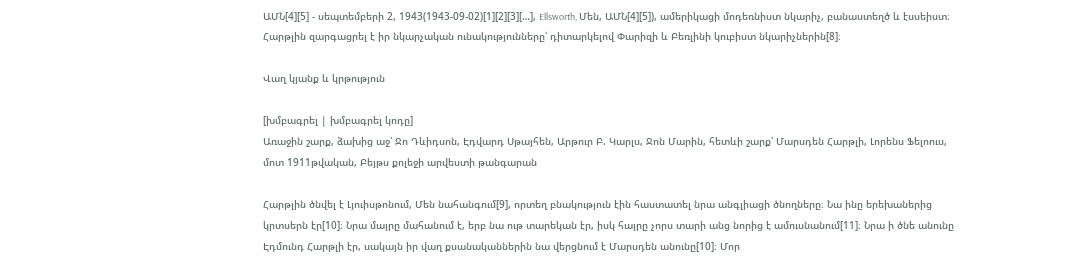ԱՄՆ[4][5] - սեպտեմբերի 2, 1943(1943-09-02)[1][2][3][…], Ellsworth, Մեն, ԱՄՆ[4][5]), ամերիկացի մոդեռնիստ նկարիչ, բանաստեղծ և էսսեիստ։ Հարթլին զարգացրել է իր նկարչական ունակությունները՝ դիտարկելով Փարիզի և Բեռլինի կուբիստ նկարիչներին[8]։

Վաղ կյանք և կրթություն

[խմբագրել | խմբագրել կոդը]
Առաջին շարք, ձախից աջ՝ Ջո Դևիդսոն, Էդվարդ Սթայհեն, Արթուր Բ. Կարլս, Ջոն Մարին, հետևի շարք՝ Մարսդեն Հարթլի, Լորենս Ֆելոուս, մոտ 1911թվական, Բեյթս քոլեջի արվեստի թանգարան

Հարթլին ծնվել է Լյուիսթոնում, Մեն նահանգում[9], որտեղ բնակություն էին հաստատել նրա անգլիացի ծնողները։ Նա ինը երեխաներից կրտսերն էր[10]։ Նրա մայրը մահանում է, երբ նա ութ տարեկան էր, իսկ հայրը չորս տարի անց նորից է ամուսնանում[11]։ Նրա ի ծնե անունը Էդմունդ Հարթլի էր, սակայն իր վաղ քսանականներին նա վերցնում է Մարսդեն անունը[10]։ Մոր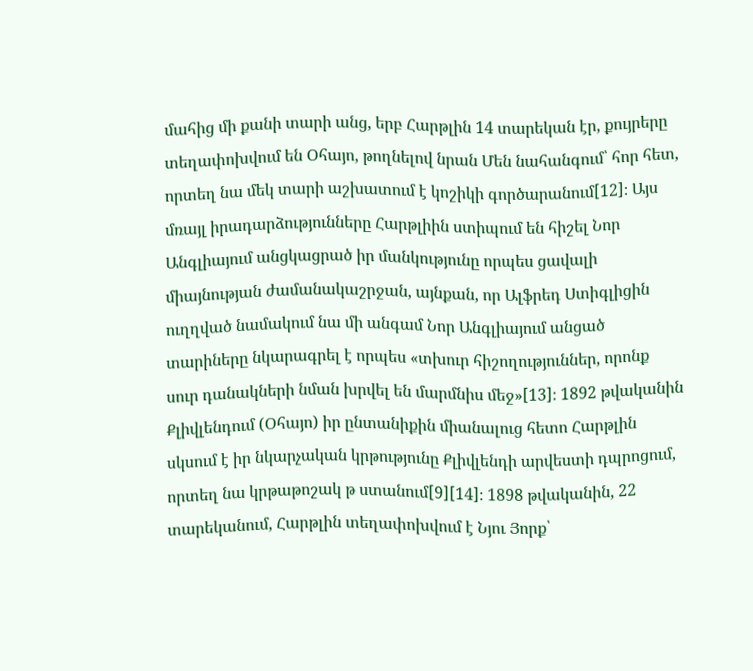մահից մի քանի տարի անց, երբ Հարթլին 14 տարեկան էր, քույրերը տեղափոխվում են Օհայո, թողնելով նրան Մեն նահանգում՝ հոր հետ, որտեղ նա մեկ տարի աշխատում է կոշիկի գործարանում[12]։ Այս մռայլ իրադարձությունները Հարթլիին ստիպում են հիշել Նոր Անգլիայում անցկացրած իր մանկությունը որպես ցավալի միայնության ժամանակաշրջան, այնքան, որ Ալֆրեդ Ստիգլիցին ուղղված նամակում նա մի անգամ Նոր Անգլիայում անցած տարիները նկարագրել է որպես «տխուր հիշողություններ, որոնք սուր դանակների նման խրվել են մարմնիս մեջ»[13]։ 1892 թվականին Քլիվլենդում (Օհայո) իր ընտանիքին միանալուց հետո Հարթլին սկսում է իր նկարչական կրթությունը Քլիվլենդի արվեստի դպրոցում, որտեղ նա կրթաթոշակ թ ստանում[9][14]։ 1898 թվականին, 22 տարեկանում, Հարթլին տեղափոխվում է Նյու Յորք՝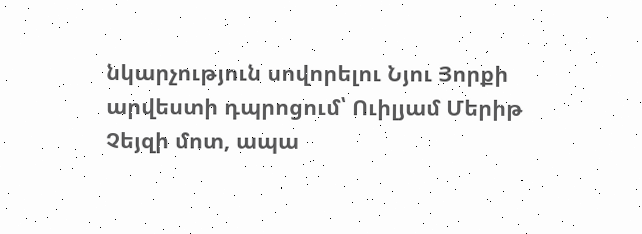նկարչություն սովորելու Նյու Յորքի արվեստի դպրոցում՝ Ուիլյամ Մերիթ Չեյզի մոտ, ապա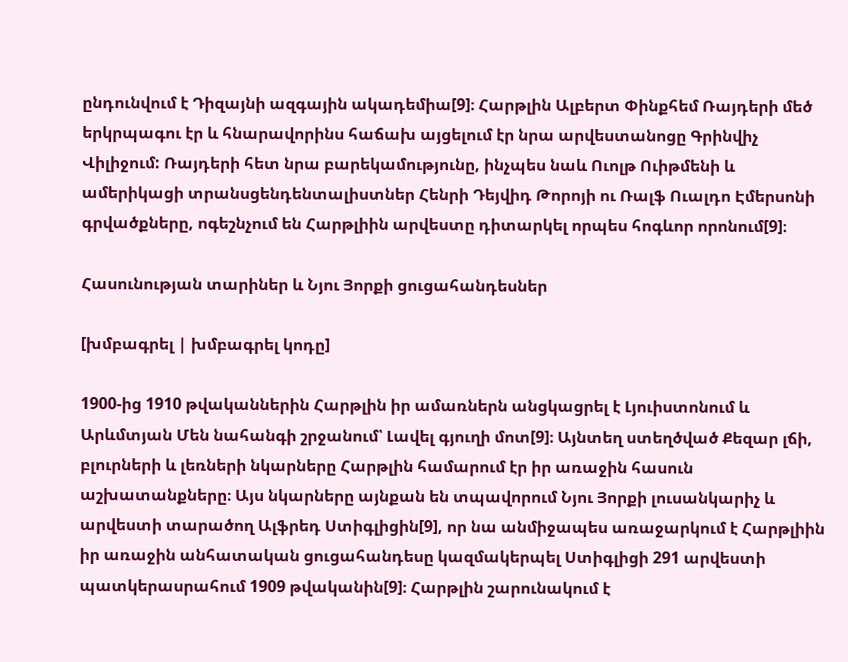ընդունվում է Դիզայնի ազգային ակադեմիա[9]։ Հարթլին Ալբերտ Փինքհեմ Ռայդերի մեծ երկրպագու էր և հնարավորինս հաճախ այցելում էր նրա արվեստանոցը Գրինվիչ Վիլիջում: Ռայդերի հետ նրա բարեկամությունը, ինչպես նաև Ուոլթ Ուիթմենի և ամերիկացի տրանսցենդենտալիստներ Հենրի Դեյվիդ Թորոյի ու Ռալֆ Ուալդո Էմերսոնի գրվածքները, ոգեշնչում են Հարթլիին արվեստը դիտարկել որպես հոգևոր որոնում[9]։

Հասունության տարիներ և Նյու Յորքի ցուցահանդեսներ

[խմբագրել | խմբագրել կոդը]

1900-ից 1910 թվականներին Հարթլին իր ամառներն անցկացրել է Լյուիստոնում և Արևմտյան Մեն նահանգի շրջանում՝ Լավել գյուղի մոտ[9]։ Այնտեղ ստեղծված Քեզար լճի, բլուրների և լեռների նկարները Հարթլին համարում էր իր առաջին հասուն աշխատանքները։ Այս նկարները այնքան են տպավորում Նյու Յորքի լուսանկարիչ և արվեստի տարածող Ալֆրեդ Ստիգլիցին[9], որ նա անմիջապես առաջարկում է Հարթլիին իր առաջին անհատական ցուցահանդեսը կազմակերպել Ստիգլիցի 291 արվեստի պատկերասրահում 1909 թվականին[9]։ Հարթլին շարունակում է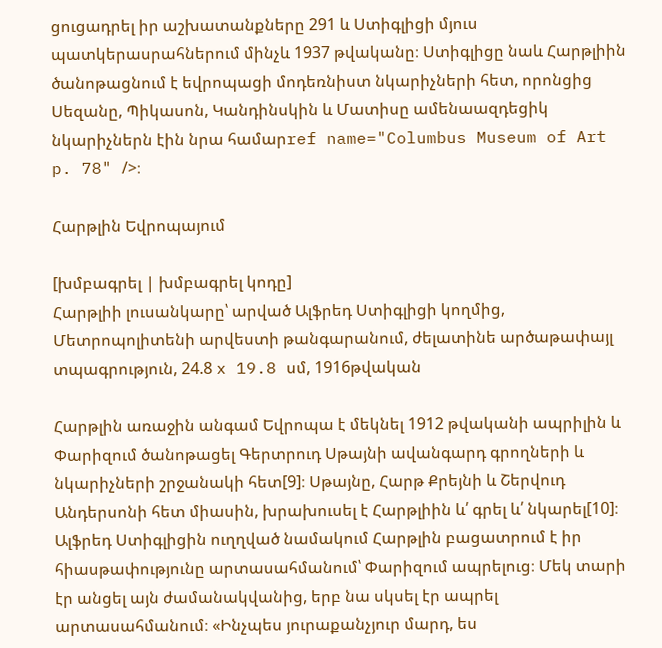ցուցադրել իր աշխատանքները 291 և Ստիգլիցի մյուս պատկերասրահներում մինչև 1937 թվականը։ Ստիգլիցը նաև Հարթլիին ծանոթացնում է եվրոպացի մոդեռնիստ նկարիչների հետ, որոնցից Սեզանը, Պիկասոն, Կանդինսկին և Մատիսը ամենաազդեցիկ նկարիչներն էին նրա համարref name="Columbus Museum of Art p. 78" />։

Հարթլին Եվրոպայում

[խմբագրել | խմբագրել կոդը]
Հարթլիի լուսանկարը՝ արված Ալֆրեդ Ստիգլիցի կողմից, Մետրոպոլիտենի արվեստի թանգարանում, ժելատինե արծաթափայլ տպագրություն, 24.8 x 19.8 սմ, 1916թվական

Հարթլին առաջին անգամ Եվրոպա է մեկնել 1912 թվականի ապրիլին և Փարիզում ծանոթացել Գերտրուդ Սթայնի ավանգարդ գրողների և նկարիչների շրջանակի հետ[9]։ Սթայնը, Հարթ Քրեյնի և Շերվուդ Անդերսոնի հետ միասին, խրախուսել է Հարթլիին և՛ գրել և՛ նկարել[10]։ Ալֆրեդ Ստիգլիցին ուղղված նամակում Հարթլին բացատրում է իր հիասթափությունը արտասահմանում՝ Փարիզում ապրելուց։ Մեկ տարի էր անցել այն ժամանակվանից, երբ նա սկսել էր ապրել արտասահմանում։ «Ինչպես յուրաքանչյուր մարդ, ես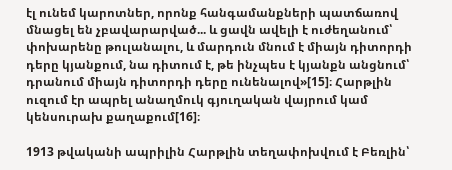էլ ունեմ կարոտներ, որոնք հանգամանքների պատճառով մնացել են չբավարարված... և ցավն ավելի է ուժեղանում՝ փոխարենը թուլանալու, և մարդուն մնում է միայն դիտորդի դերը կյանքում, նա դիտում է, թե ինչպես է կյանքն անցնում՝ դրանում միայն դիտորդի դերը ունենալով»[15]։ Հարթլին ուզում էր ապրել անաղմուկ գյուղական վայրում կամ կենսուրախ քաղաքում[16]։

1913 թվականի ապրիլին Հարթլին տեղափոխվում է Բեռլին՝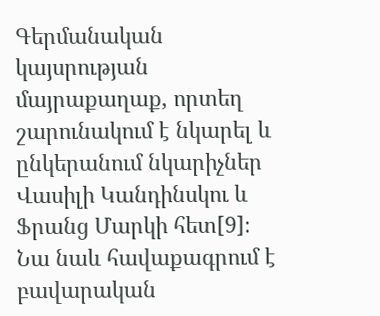Գերմանական կայսրության մայրաքաղաք, որտեղ շարունակում է նկարել և ընկերանում նկարիչներ Վասիլի Կանդինսկու և Ֆրանց Մարկի հետ[9]։ Նա նաև հավաքագրում է բավարական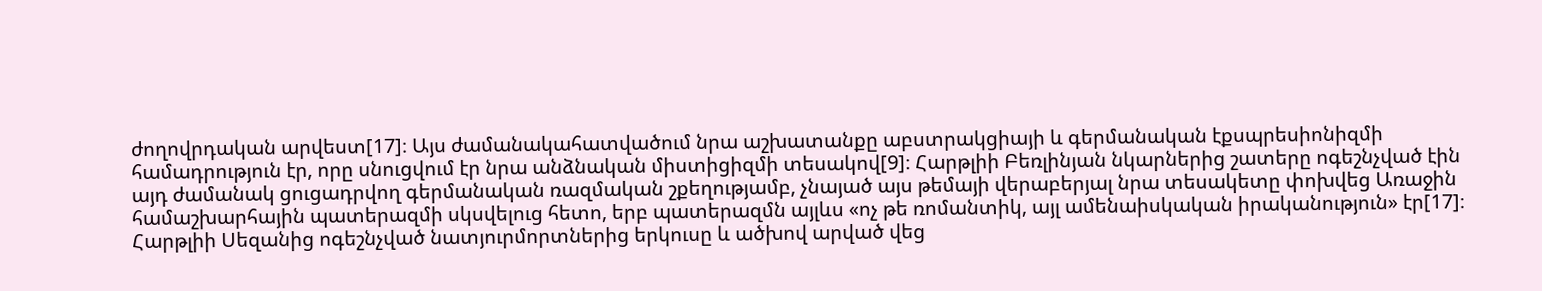ժողովրդական արվեստ[17]։ Այս ժամանակահատվածում նրա աշխատանքը աբստրակցիայի և գերմանական էքսպրեսիոնիզմի համադրություն էր, որը սնուցվում էր նրա անձնական միստիցիզմի տեսակով[9]։ Հարթլիի Բեռլինյան նկարներից շատերը ոգեշնչված էին այդ ժամանակ ցուցադրվող գերմանական ռազմական շքեղությամբ, չնայած այս թեմայի վերաբերյալ նրա տեսակետը փոխվեց Առաջին համաշխարհային պատերազմի սկսվելուց հետո, երբ պատերազմն այլևս «ոչ թե ռոմանտիկ, այլ ամենաիսկական իրականություն» էր[17]։ Հարթլիի Սեզանից ոգեշնչված նատյուրմորտներից երկուսը և ածխով արված վեց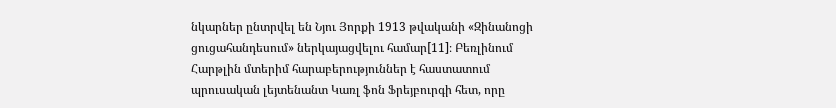նկարներ ընտրվել են Նյու Յորքի 1913 թվականի «Զինանոցի ցուցահանդեսում» ներկայացվելու համար[11]։ Բեռլինում Հարթլին մտերիմ հարաբերություններ է հաստատում պրուսական լեյտենանտ Կառլ ֆոն Ֆրեյբուրգի հետ, որը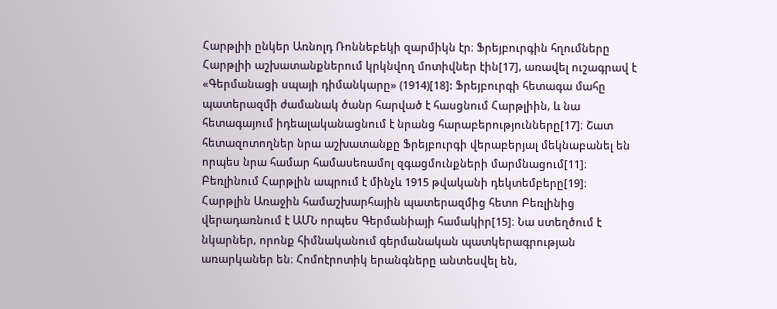Հարթլիի ընկեր Առնոլդ Ռոննեբեկի զարմիկն էր։ Ֆրեյբուրգին հղումները Հարթլիի աշխատանքներում կրկնվող մոտիվներ էին[17], առավել ուշագրավ է «Գերմանացի սպայի դիմանկարը» (1914)[18]: Ֆրեյբուրգի հետագա մահը պատերազմի ժամանակ ծանր հարված է հասցնում Հարթլիին, և նա հետագայում իդեալականացնում է նրանց հարաբերությունները[17]։ Շատ հետազոտողներ նրա աշխատանքը Ֆրեյբուրգի վերաբերյալ մեկնաբանել են որպես նրա համար համասեռամոլ զգացմունքների մարմնացում[11]։ Բեռլինում Հարթլին ապրում է մինչև 1915 թվականի դեկտեմբերը[19]։ Հարթլին Առաջին համաշխարհային պատերազմից հետո Բեռլինից վերադառնում է ԱՄՆ որպես Գերմանիայի համակիր[15]։ Նա ստեղծում է նկարներ, որոնք հիմնականում գերմանական պատկերագրության առարկաներ են։ Հոմոէրոտիկ երանգները անտեսվել են,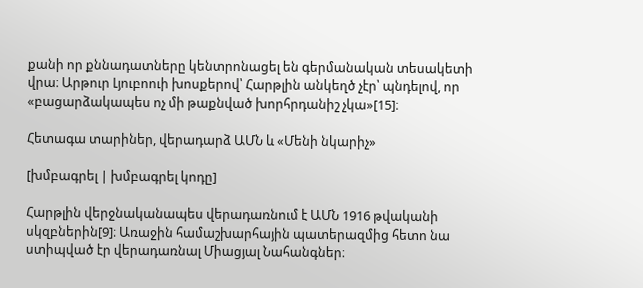քանի որ քննադատները կենտրոնացել են գերմանական տեսակետի վրա։ Արթուր Լյուբոուի խոսքերով՝ Հարթլին անկեղծ չէր՝ պնդելով, որ «բացարձակապես ոչ մի թաքնված խորհրդանիշ չկա»[15]։

Հետագա տարիներ, վերադարձ ԱՄՆ և «Մենի նկարիչ»

[խմբագրել | խմբագրել կոդը]

Հարթլին վերջնականապես վերադառնում է ԱՄՆ 1916 թվականի սկզբներին[9]։ Առաջին համաշխարհային պատերազմից հետո նա ստիպված էր վերադառնալ Միացյալ Նահանգներ։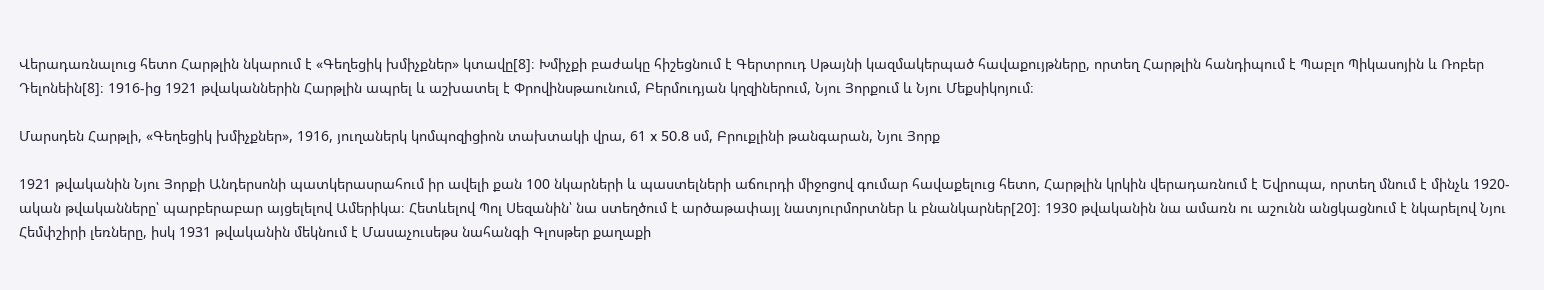Վերադառնալուց հետո Հարթլին նկարում է «Գեղեցիկ խմիչքներ» կտավը[8]։ Խմիչքի բաժակը հիշեցնում է Գերտրուդ Սթայնի կազմակերպած հավաքույթները, որտեղ Հարթլին հանդիպում է Պաբլո Պիկասոյին և Ռոբեր Դելոնեին[8]։ 1916-ից 1921 թվականներին Հարթլին ապրել և աշխատել է Փրովինսթաունում, Բերմուդյան կղզիներում, Նյու Յորքում և Նյու Մեքսիկոյում։

Մարսդեն Հարթլի, «Գեղեցիկ խմիչքներ», 1916, յուղաներկ կոմպոզիցիոն տախտակի վրա, 61 x 50.8 սմ, Բրուքլինի թանգարան, Նյու Յորք

1921 թվականին Նյու Յորքի Անդերսոնի պատկերասրահում իր ավելի քան 100 նկարների և պաստելների աճուրդի միջոցով գումար հավաքելուց հետո, Հարթլին կրկին վերադառնում է Եվրոպա, որտեղ մնում է մինչև 1920-ական թվականները՝ պարբերաբար այցելելով Ամերիկա։ Հետևելով Պոլ Սեզանին՝ նա ստեղծում է արծաթափայլ նատյուրմորտներ և բնանկարներ[20]։ 1930 թվականին նա ամառն ու աշունն անցկացնում է նկարելով Նյու Հեմփշիրի լեռները, իսկ 1931 թվականին մեկնում է Մասաչուսեթս նահանգի Գլոսթեր քաղաքի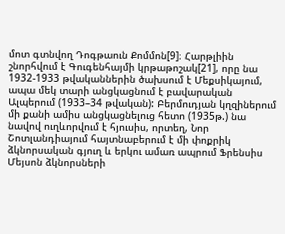մոտ գտնվող Դոգթաուն Քոմմոն[9]։ Հարթլիին շնորհվում է Գուգենհայմի կրթաթոշակ[21], որը նա 1932-1933 թվականներին ծախսում է Մեքսիկայում, ապա մեկ տարի անցկացնում է բավարական Ալպերում (1933–34 թվական): Բերմուդյան կղզիներում մի քանի ամիս անցկացնելուց հետո (1935թ.) նա նավով ուղևորվում է հյուսիս, որտեղ, Նոր Շոտլանդիայում հայտնաբերում է մի փոքրիկ ձկնորսական գյուղ և երկու ամառ ապրում Ֆրենսիս Մեյսոն ձկնորսների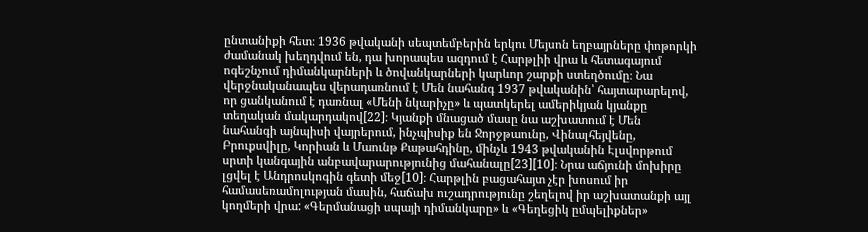ընտանիքի հետ։ 1936 թվականի սեպտեմբերին երկու Մեյսոն եղբայրները փոթորկի ժամանակ խեղդվում են, դա խորապես ազդում է Հարթլիի վրա և հետագայում ոգեշնչում դիմանկարների և ծովանկարների կարևոր շարքի ստեղծումը։ Նա վերջնականապես վերադառնում է Մեն նահանգ 1937 թվականին՝ հայտարարելով, որ ցանկանում է դառնալ «Մենի նկարիչը» և պատկերել ամերիկյան կյանքը տեղական մակարդակով[22]։ Կյանքի մնացած մասը նա աշխատում է Մեն նահանգի այնպիսի վայրերում, ինչպիսիք են Ջորջթաունը, Վինալհեյվենը, Բրուքսվիլը, Կորիան և Մաունթ Քաթահդինը, մինչև 1943 թվականին Էլսվորթում սրտի կանգային անբավարարությունից մահանալը[23][10]։ Նրա աճյունի մոխիրը լցվել է Անդրոսկոգին գետի մեջ[10]։ Հարթլին բացահայտ չէր խոսում իր համասեռամոլության մասին, հաճախ ուշադրությունը շեղելով իր աշխատանքի այլ կողմերի վրա: «Գերմանացի սպայի դիմանկարը» և «Գեղեցիկ ըմպելիքներ»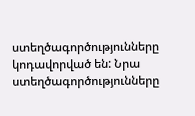ստեղծագործությունները կոդավորված են: Նրա ստեղծագործությունները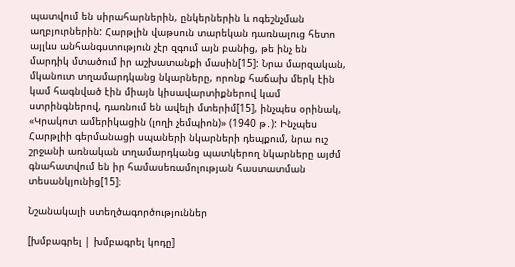պատվում են սիրահարներին, ընկերներին և ոգեշնչման աղբյուրներին: Հարթլին վաթսուն տարեկան դառնալուց հետո այլևս անհանգստություն չէր զգում այն բանից, թե ինչ են մարդիկ մտածում իր աշխատանքի մասին[15]: Նրա մարզական, մկանուտ տղամարդկանց նկարները, որոնք հաճախ մերկ էին կամ հագնված էին միայն կիսավարտիքներով կամ ստրինգներով, դառնում են ավելի մտերիմ[15], ինչպես օրինակ, «Կրակոտ ամերիկացին (լողի չեմպիոն)» (1940 թ․): Ինչպես Հարթլիի գերմանացի սպաների նկարների դեպքում, նրա ուշ շրջանի առնական տղամարդկանց պատկերող նկարները այժմ գնահատվում են իր համասեռամոլության հաստատման տեսանկյունից[15]։

Նշանակալի ստեղծագործություններ

[խմբագրել | խմբագրել կոդը]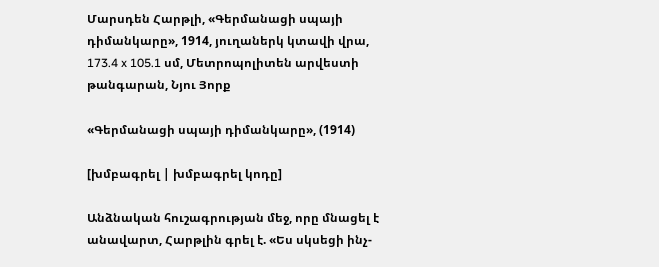Մարսդեն Հարթլի, «Գերմանացի սպայի դիմանկարը», 1914, յուղաներկ կտավի վրա, 173.4 x 105.1 սմ, Մետրոպոլիտեն արվեստի թանգարան, Նյու Յորք

«Գերմանացի սպայի դիմանկարը», (1914)

[խմբագրել | խմբագրել կոդը]

Անձնական հուշագրության մեջ, որը մնացել է անավարտ, Հարթլին գրել է. «Ես սկսեցի ինչ-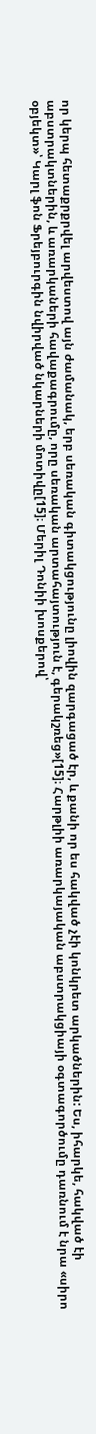որ կերպ հետաքրքրվել արվեստով այն ժամանակ, երբ սեռական գիտակցությունը լիովին զարգացած էր, և քանի որ ես հակված չէի կոնկրետ արկածներին: Ես, իհարկե, հակված էի աբստրակտներին, և առարկաների հավաքագրումը, որը սեռական արտահայտություն է, գերակշռեց»[15]։ Հարթլիի առարկայական աբստրակցիայի օգտագործումը դառնում է նրա «սիրո օբյեկտ»՝ Կարլ ֆոն Ֆրեյբուրգին նվիրված նկարների մոտիվը[15]։ Մերիլ Դոնիի խոսքերով՝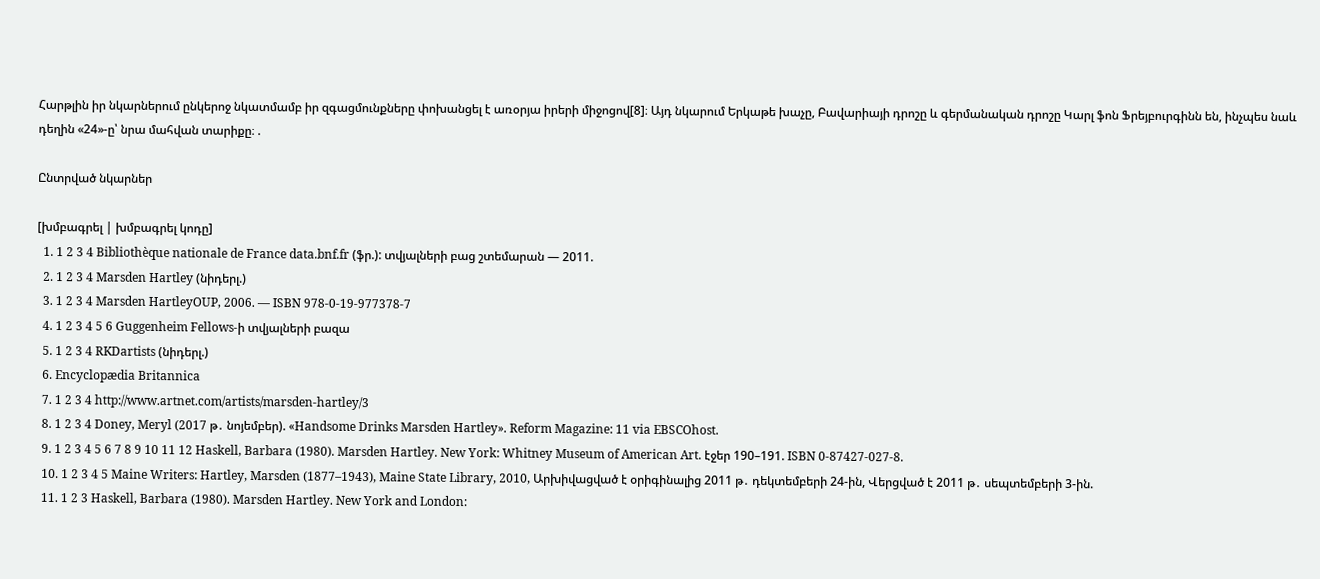Հարթլին իր նկարներում ընկերոջ նկատմամբ իր զգացմունքները փոխանցել է առօրյա իրերի միջոցով[8]։ Այդ նկարում Երկաթե խաչը, Բավարիայի դրոշը և գերմանական դրոշը Կարլ ֆոն Ֆրեյբուրգինն են, ինչպես նաև դեղին «24»-ը՝ նրա մահվան տարիքը։ .

Ընտրված նկարներ

[խմբագրել | խմբագրել կոդը]
  1. 1 2 3 4 Bibliothèque nationale de France data.bnf.fr (ֆր.): տվյալների բաց շտեմարան — 2011.
  2. 1 2 3 4 Marsden Hartley (նիդերլ.)
  3. 1 2 3 4 Marsden HartleyOUP, 2006. — ISBN 978-0-19-977378-7
  4. 1 2 3 4 5 6 Guggenheim Fellows-ի տվյալների բազա
  5. 1 2 3 4 RKDartists (նիդերլ.)
  6. Encyclopædia Britannica
  7. 1 2 3 4 http://www.artnet.com/artists/marsden-hartley/3
  8. 1 2 3 4 Doney, Meryl (2017 թ․ նոյեմբեր). «Handsome Drinks Marsden Hartley». Reform Magazine: 11 via EBSCOhost.
  9. 1 2 3 4 5 6 7 8 9 10 11 12 Haskell, Barbara (1980). Marsden Hartley. New York: Whitney Museum of American Art. էջեր 190–191. ISBN 0-87427-027-8.
  10. 1 2 3 4 5 Maine Writers: Hartley, Marsden (1877–1943), Maine State Library, 2010, Արխիվացված է օրիգինալից 2011 թ․ դեկտեմբերի 24-ին, Վերցված է 2011 թ․ սեպտեմբերի 3-ին.
  11. 1 2 3 Haskell, Barbara (1980). Marsden Hartley. New York and London: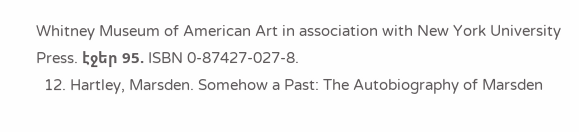Whitney Museum of American Art in association with New York University Press. էջեր 95. ISBN 0-87427-027-8.
  12. Hartley, Marsden. Somehow a Past: The Autobiography of Marsden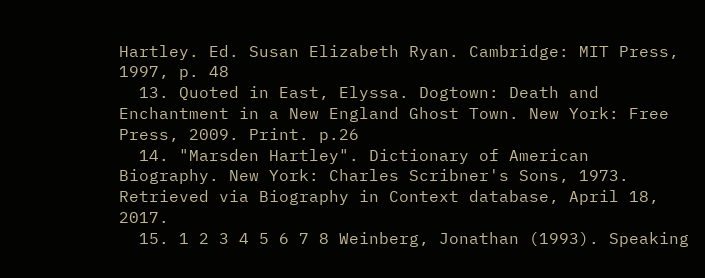Hartley. Ed. Susan Elizabeth Ryan. Cambridge: MIT Press, 1997, p. 48
  13. Quoted in East, Elyssa. Dogtown: Death and Enchantment in a New England Ghost Town. New York: Free Press, 2009. Print. p.26
  14. "Marsden Hartley". Dictionary of American Biography. New York: Charles Scribner's Sons, 1973. Retrieved via Biography in Context database, April 18, 2017.
  15. 1 2 3 4 5 6 7 8 Weinberg, Jonathan (1993). Speaking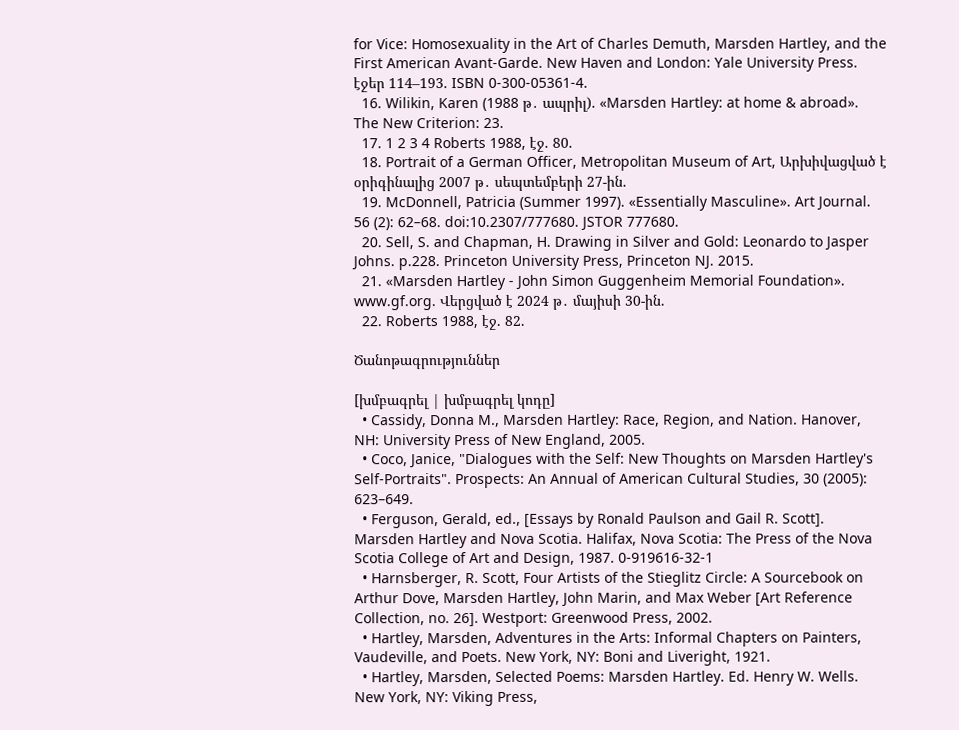for Vice: Homosexuality in the Art of Charles Demuth, Marsden Hartley, and the First American Avant-Garde. New Haven and London: Yale University Press. էջեր 114–193. ISBN 0-300-05361-4.
  16. Wilikin, Karen (1988 թ․ ապրիլ). «Marsden Hartley: at home & abroad». The New Criterion: 23.
  17. 1 2 3 4 Roberts 1988, էջ. 80.
  18. Portrait of a German Officer, Metropolitan Museum of Art, Արխիվացված է օրիգինալից 2007 թ․ սեպտեմբերի 27-ին.
  19. McDonnell, Patricia (Summer 1997). «Essentially Masculine». Art Journal. 56 (2): 62–68. doi:10.2307/777680. JSTOR 777680.
  20. Sell, S. and Chapman, H. Drawing in Silver and Gold: Leonardo to Jasper Johns. p.228. Princeton University Press, Princeton NJ. 2015.
  21. «Marsden Hartley - John Simon Guggenheim Memorial Foundation». www.gf.org. Վերցված է 2024 թ․ մայիսի 30-ին.
  22. Roberts 1988, էջ. 82.

Ծանոթագրություններ

[խմբագրել | խմբագրել կոդը]
  • Cassidy, Donna M., Marsden Hartley: Race, Region, and Nation. Hanover, NH: University Press of New England, 2005.
  • Coco, Janice, "Dialogues with the Self: New Thoughts on Marsden Hartley's Self-Portraits". Prospects: An Annual of American Cultural Studies, 30 (2005): 623–649.
  • Ferguson, Gerald, ed., [Essays by Ronald Paulson and Gail R. Scott]. Marsden Hartley and Nova Scotia. Halifax, Nova Scotia: The Press of the Nova Scotia College of Art and Design, 1987. 0-919616-32-1
  • Harnsberger, R. Scott, Four Artists of the Stieglitz Circle: A Sourcebook on Arthur Dove, Marsden Hartley, John Marin, and Max Weber [Art Reference Collection, no. 26]. Westport: Greenwood Press, 2002.
  • Hartley, Marsden, Adventures in the Arts: Informal Chapters on Painters, Vaudeville, and Poets. New York, NY: Boni and Liveright, 1921.
  • Hartley, Marsden, Selected Poems: Marsden Hartley. Ed. Henry W. Wells. New York, NY: Viking Press,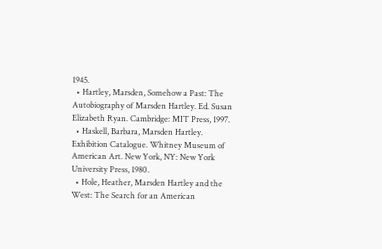1945.
  • Hartley, Marsden, Somehow a Past: The Autobiography of Marsden Hartley. Ed. Susan Elizabeth Ryan. Cambridge: MIT Press, 1997.
  • Haskell, Barbara, Marsden Hartley. Exhibition Catalogue. Whitney Museum of American Art. New York, NY: New York University Press, 1980.
  • Hole, Heather, Marsden Hartley and the West: The Search for an American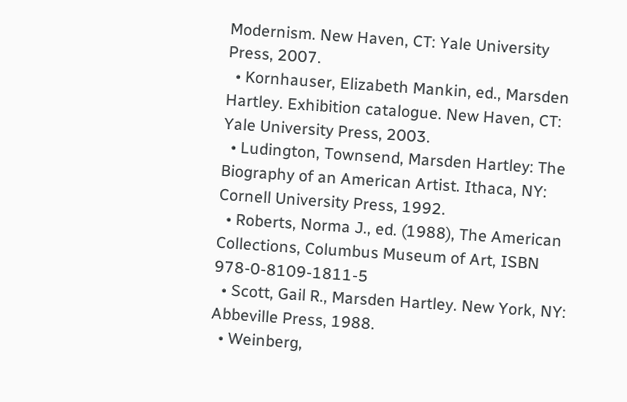Modernism. New Haven, CT: Yale University Press, 2007.
  • Kornhauser, Elizabeth Mankin, ed., Marsden Hartley. Exhibition catalogue. New Haven, CT: Yale University Press, 2003.
  • Ludington, Townsend, Marsden Hartley: The Biography of an American Artist. Ithaca, NY: Cornell University Press, 1992.
  • Roberts, Norma J., ed. (1988), The American Collections, Columbus Museum of Art, ISBN 978-0-8109-1811-5
  • Scott, Gail R., Marsden Hartley. New York, NY: Abbeville Press, 1988.
  • Weinberg,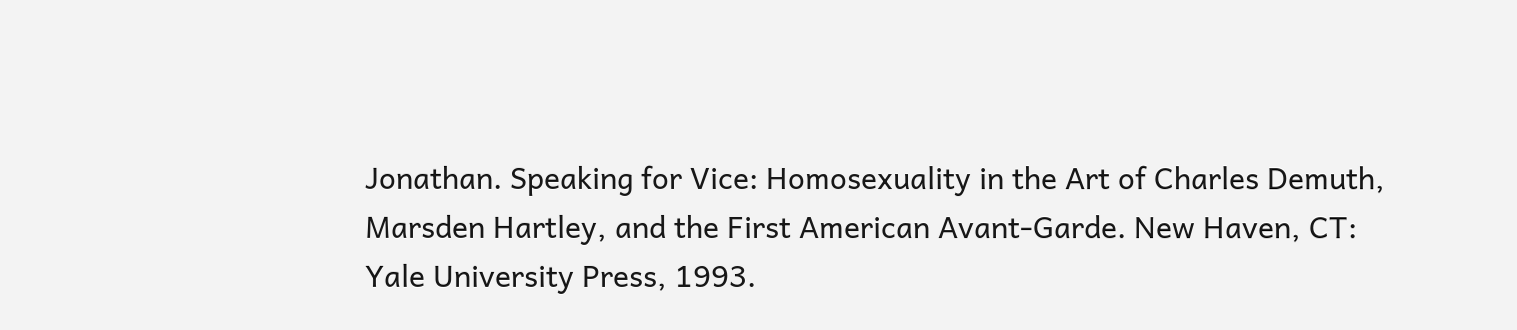Jonathan. Speaking for Vice: Homosexuality in the Art of Charles Demuth, Marsden Hartley, and the First American Avant-Garde. New Haven, CT: Yale University Press, 1993.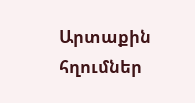Արտաքին հղումներ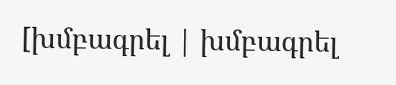[խմբագրել | խմբագրել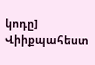կոդը]
Վիիքպահեստ